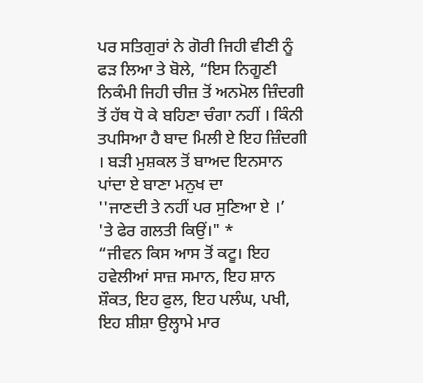ਪਰ ਸਤਿਗੁਰਾਂ ਨੇ ਗੋਰੀ ਜਿਹੀ ਵੀਣੀ ਨੂੰ ਫੜ ਲਿਆ ਤੇ ਬੋਲੇ, “ਇਸ ਨਿਗੂਣੀ ਨਿਕੰਮੀ ਜਿਹੀ ਚੀਜ਼ ਤੋਂ ਅਨਮੋਲ ਜ਼ਿੰਦਗੀ ਤੋਂ ਹੱਥ ਧੋ ਕੇ ਬਹਿਣਾ ਚੰਗਾ ਨਹੀਂ । ਕਿੰਨੀ ਤਪਸਿਆ ਹੈ ਬਾਦ ਮਿਲੀ ਏ ਇਹ ਜ਼ਿੰਦਗੀ । ਬੜੀ ਮੁਸ਼ਕਲ ਤੋਂ ਬਾਅਦ ਇਨਸਾਨ ਪਾਂਦਾ ਏ ਬਾਣਾ ਮਨੁਖ ਦਾ
''ਜਾਣਦੀ ਤੇ ਨਹੀਂ ਪਰ ਸੁਣਿਆ ਏ ।’
'ਤੇ ਫੇਰ ਗਲਤੀ ਕਿਉਂ।" *
“ਜੀਵਨ ਕਿਸ ਆਸ ਤੋਂ ਕਟੂ। ਇਹ ਹਵੇਲੀਆਂ ਸਾਜ਼ ਸਮਾਨ, ਇਹ ਸ਼ਾਨ ਸ਼ੌਕਤ, ਇਹ ਫੁਲ, ਇਹ ਪਲੰਘ, ਪਖੀ, ਇਹ ਸ਼ੀਸ਼ਾ ਉਲ੍ਹਾਮੇ ਮਾਰ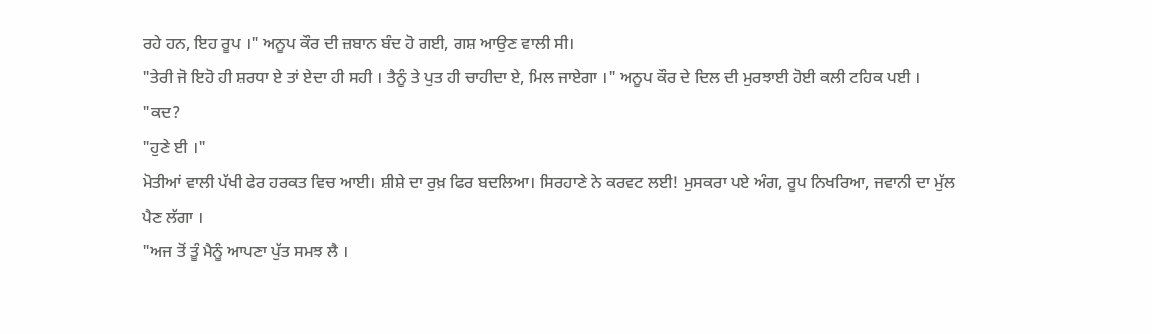ਰਹੇ ਹਨ, ਇਹ ਰੂਪ ।" ਅਨੂਪ ਕੌਰ ਦੀ ਜ਼ਬਾਨ ਬੰਦ ਹੋ ਗਈ, ਗਸ਼ ਆਉਣ ਵਾਲੀ ਸੀ।
"ਤੇਰੀ ਜੋ ਇਹੋ ਹੀ ਸ਼ਰਧਾ ਏ ਤਾਂ ਏਦਾ ਹੀ ਸਹੀ । ਤੈਨੂੰ ਤੇ ਪੁਤ ਹੀ ਚਾਹੀਦਾ ਏ, ਮਿਲ ਜਾਏਗਾ ।" ਅਨੂਪ ਕੌਰ ਦੇ ਦਿਲ ਦੀ ਮੁਰਝਾਈ ਹੋਈ ਕਲੀ ਟਹਿਕ ਪਈ ।
"ਕਦ?
"ਹੁਣੇ ਈ ।"
ਮੋਤੀਆਂ ਵਾਲੀ ਪੱਖੀ ਫੇਰ ਹਰਕਤ ਵਿਚ ਆਈ। ਸ਼ੀਸ਼ੇ ਦਾ ਰੁਖ਼ ਫਿਰ ਬਦਲਿਆ। ਸਿਰਹਾਣੇ ਨੇ ਕਰਵਟ ਲਈ! ਮੁਸਕਰਾ ਪਏ ਅੰਗ, ਰੂਪ ਨਿਖਰਿਆ, ਜਵਾਨੀ ਦਾ ਮੁੱਲ ਪੈਣ ਲੱਗਾ ।
"ਅਜ ਤੋਂ ਤੂੰ ਮੈਨੂੰ ਆਪਣਾ ਪੁੱਤ ਸਮਝ ਲੈ ।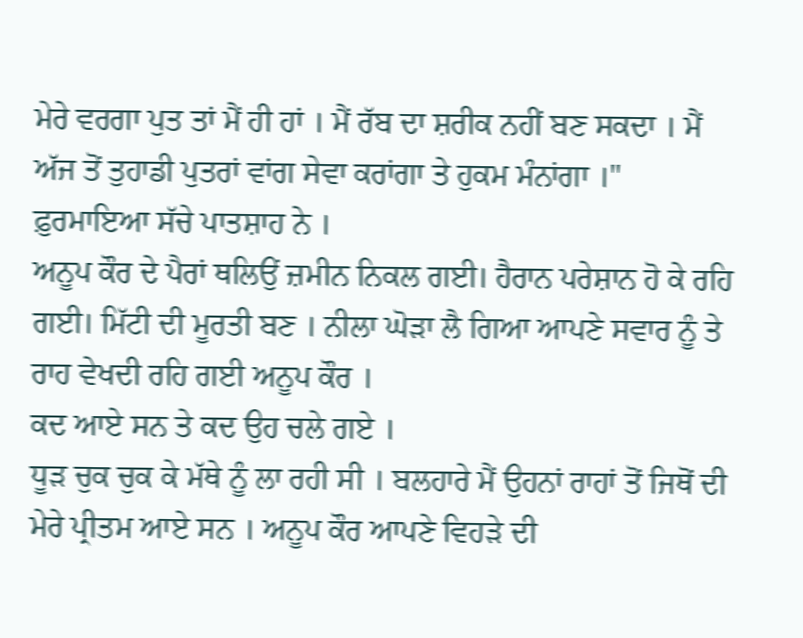ਮੇਰੇ ਵਰਗਾ ਪੁਤ ਤਾਂ ਮੈਂ ਹੀ ਹਾਂ । ਮੈਂ ਰੱਬ ਦਾ ਸ਼ਰੀਕ ਨਹੀਂ ਬਣ ਸਕਦਾ । ਮੈਂ ਅੱਜ ਤੋਂ ਤੁਹਾਡੀ ਪੁਤਰਾਂ ਵਾਂਗ ਸੇਵਾ ਕਰਾਂਗਾ ਤੇ ਹੁਕਮ ਮੰਨਾਂਗਾ ।"
ਫ਼ੁਰਮਾਇਆ ਸੱਚੇ ਪਾਤਸ਼ਾਹ ਨੇ ।
ਅਨੂਪ ਕੌਰ ਦੇ ਪੈਰਾਂ ਥਲਿਉਂ ਜ਼ਮੀਨ ਨਿਕਲ ਗਈ। ਹੈਰਾਨ ਪਰੇਸ਼ਾਨ ਹੋ ਕੇ ਰਹਿ ਗਈ। ਮਿੱਟੀ ਦੀ ਮੂਰਤੀ ਬਣ । ਨੀਲਾ ਘੋੜਾ ਲੈ ਗਿਆ ਆਪਣੇ ਸਵਾਰ ਨੂੰ ਤੇ ਰਾਹ ਵੇਖਦੀ ਰਹਿ ਗਈ ਅਨੂਪ ਕੌਰ ।
ਕਦ ਆਏ ਸਨ ਤੇ ਕਦ ਉਹ ਚਲੇ ਗਏ ।
ਧੂੜ ਚੁਕ ਚੁਕ ਕੇ ਮੱਥੇ ਨੂੰ ਲਾ ਰਹੀ ਸੀ । ਬਲਹਾਰੇ ਮੈਂ ਉਹਨਾਂ ਰਾਹਾਂ ਤੋਂ ਜਿਥੋਂ ਦੀ ਮੇਰੇ ਪ੍ਰੀਤਮ ਆਏ ਸਨ । ਅਨੂਪ ਕੌਰ ਆਪਣੇ ਵਿਹੜੇ ਦੀ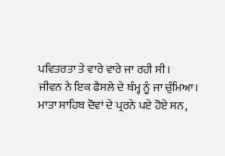ਪਵਿਤਰਤਾ ਤੇ ਵਾਰੇ ਵਾਰੇ ਜਾ ਰਹੀ ਸੀ।
ਜੀਵਨ ਨੇ ਇਕ ਫੈਸਲੇ ਦੇ ਥੰਮ੍ਹ ਨੂੰ ਜਾ ਚੁੰਮਿਆ।
ਮਾਤਾ ਸਾਹਿਬ ਦੋਵਾਂ ਦੇ ਪ੍ਰਰਨੇ ਪਏ ਹੋਏ ਸਨ,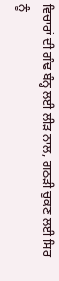ਵਿਚਾਰਾਂ ਦੀ ਗੰਢ ਬੰਨ੍ਹ ਲਈ ਲੀੜ ਨਾਲ, ਗਠੜੀ ਚੁਕਣ ਲਈ ਸਿਰ ਨੂੰ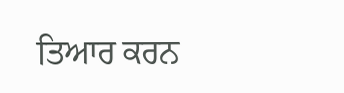ਤਿਆਰ ਕਰਨ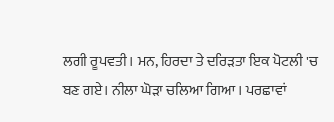ਲਗੀ ਰੂਪਵਤੀ। ਮਨ, ਹਿਰਦਾ ਤੇ ਦਰਿੜਤਾ ਇਕ ਪੋਟਲੀ 'ਚ ਬਣ ਗਏ। ਨੀਲਾ ਘੋੜਾ ਚਲਿਆ ਗਿਆ । ਪਰਛਾਵਾਂ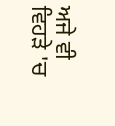ਅਜੇ ਵੀ ਵਿਹੜੇ 'ਚ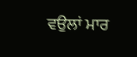ਵਉਲਾਂ ਮਾਰ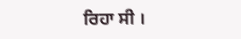ਰਿਹਾ ਸੀ ।